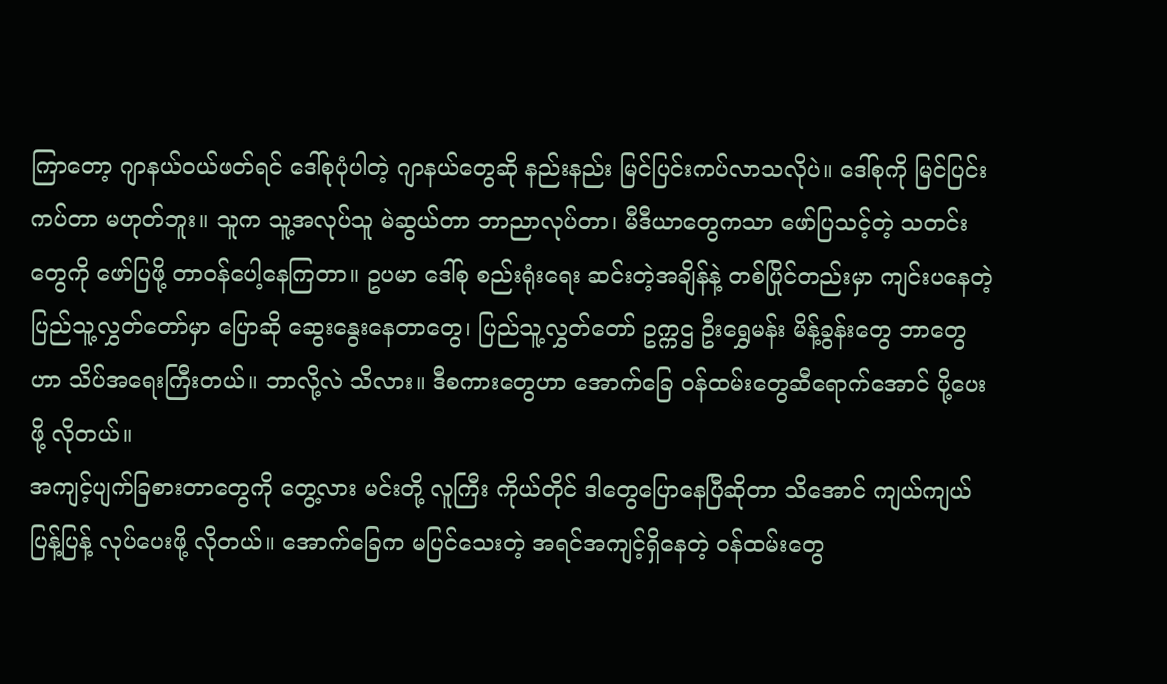ကြာတော့ ဂျာနယ်ဝယ်ဖတ်ရင် ဒေါ်စုပုံပါတဲ့ ဂျာနယ်တွေဆို နည်းနည်း မြင်ပြင်းကပ်လာသလိုပဲ။ ဒေါ်စုကို မြင်ပြင်းကပ်တာ မဟုတ်ဘူး။ သူက သူ့အလုပ်သူ မဲဆွယ်တာ ဘာညာလုပ်တာ၊ မီဒီယာတွေကသာ ဖော်ပြသင့်တဲ့ သတင်းတွေကို ဖော်ပြဖို့ တာဝန်ပေါ့နေကြတာ။ ဥပမာ ဒေါ်စု စည်းရုံးရေး ဆင်းတဲ့အချိန်နဲ့ တစ်ပြိုင်တည်းမှာ ကျင်းပနေတဲ့ ပြည်သူ့လွှတ်တော်မှာ ပြောဆို ဆွေးနွေးနေတာတွေ၊ ပြည်သူ့လွှတ်တော် ဥက္ကဌ ဦးရွှေမန်း မိန့်ခွန်းတွေ ဘာတွေဟာ သိပ်အရေးကြီးတယ်။ ဘာလို့လဲ သိလား။ ဒီစကားတွေဟာ အောက်ခြေ ဝန်ထမ်းတွေဆီရောက်အောင် ပို့ပေးဖို့ လိုတယ်။
အကျင့်ပျက်ခြစားတာတွေကို တွေ့လား မင်းတို့ လူကြီး ကိုယ်တိုင် ဒါတွေပြောနေပြီဆိုတာ သိအောင် ကျယ်ကျယ်ပြန့်ပြန့် လုပ်ပေးဖို့ လိုတယ်။ အောက်ခြေက မပြင်သေးတဲ့ အရင်အကျင့်ရှိနေတဲ့ ဝန်ထမ်းတွေ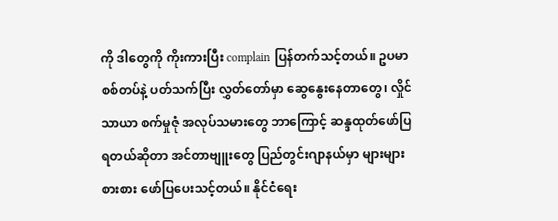ကို ဒါတွေကို ကိုးကားပြီး complain ပြန်တက်သင့်တယ်။ ဥပမာ စစ်တပ်နဲ့ ပတ်သက်ပြီး လွှတ်တော်မှာ ဆွေနွေးနေတာတွေ၊ လှိုင်သာယာ စက်မှုဇုံ အလုပ်သမားတွေ ဘာကြောင့် ဆန္ဒထုတ်ဖော်ပြရတယ်ဆိုတာ အင်တာဗျူးတွေ ပြည်တွင်းဂျာနယ်မှာ များများစားစား ဖော်ပြပေးသင့်တယ်။ နိုင်ငံရေး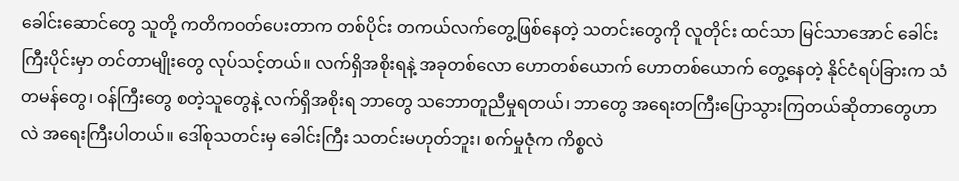ခေါင်းဆောင်တွေ သူတို့ ကတိကဝတ်ပေးတာက တစ်ပိုင်း တကယ်လက်တွေ့ဖြစ်နေတဲ့ သတင်းတွေကို လူတိုင်း ထင်သာ မြင်သာအောင် ခေါင်းကြီးပိုင်းမှာ တင်တာမျိုးတွေ လုပ်သင့်တယ်။ လက်ရှိအစိုးရနဲ့ အခုတစ်လော ဟောတစ်ယောက် ဟောတစ်ယောက် တွေ့နေတဲ့ နိုင်ငံရပ်ခြားက သံတမန်တွေ၊ ဝန်ကြီးတွေ စတဲ့သူတွေနဲ့ လက်ရှိအစိုးရ ဘာတွေ သဘောတူညီမှုရတယ်၊ ဘာတွေ အရေးတကြီးပြောသွားကြတယ်ဆိုတာတွေဟာလဲ အရေးကြီးပါတယ်။ ဒေါ်စုသတင်းမှ ခေါင်းကြီး သတင်းမဟုတ်ဘူး၊ စက်မှုဇုံက ကိစ္စလဲ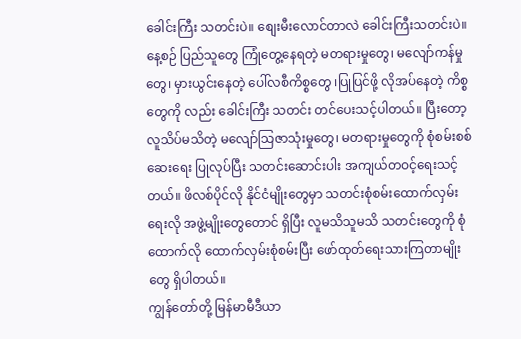ခေါင်းကြီး သတင်းပဲ။ စျေးမီးလောင်တာလဲ ခေါင်းကြီးသတင်းပဲ။ နေ့စဉ် ပြည်သူတွေ ကြုံတွေ့နေရတဲ့ မတရားမှုတွေ၊ မလျော်ကန်မှုတွေ၊ မှားယွင်းနေတဲ့ ပေါ်လစီကိစ္စတွေ ၊ပြုပြင်ဖို့ လိုအပ်နေတဲ့ ကိစ္စတွေကို လည်း ခေါင်းကြီး သတင်း တင်ပေးသင့်ပါတယ်။ ပြီးတော့ လူသိပ်မသိတဲ့ မလျော်သြဇာသုံးမှုတွေ၊ မတရားမှုတွေကို စုံစမ်းစစ်ဆေးရေး ပြုလုပ်ပြီး သတင်းဆောင်းပါး အကျယ်တဝင့်ရေးသင့်တယ်။ ဖိလစ်ပိုင်လို နိုင်ငံမျိုးတွေမှာ သတင်းစုံစမ်းထောက်လှမ်းရေးလို အဖွဲ့မျိုးတွေတောင် ရှိပြီး လူမသိသူမသိ သတင်းတွေကို စုံထောက်လို ထောက်လှမ်းစုံစမ်းပြီး ဖော်ထုတ်ရေးသားကြတာမျိုးတွေ ရှိပါတယ်။
ကျွန်တော်တို့ မြန်မာမီဒီယာ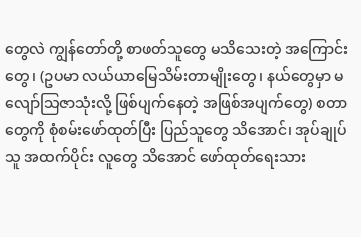တွေလဲ ကျွန်တော်တို့ စာဖတ်သူတွေ မသိသေးတဲ့ အကြောင်းတွေ၊ (ဥပမာ လယ်ယာမြေသိမ်းတာမျိုးတွေ၊ နယ်တွေမှာ မလျော်သြဇာသုံးလို့ ဖြစ်ပျက်နေတဲ့ အဖြစ်အပျက်တွေ) စတာတွေကို စုံစမ်းဖော်ထုတ်ပြီး ပြည်သူတွေ သိအောင်၊ အုပ်ချုပ်သူ အထက်ပိုင်း လူတွေ သိအောင် ဖော်ထုတ်ရေးသား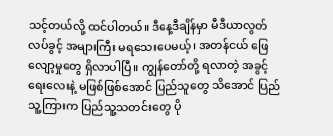သင့်တယ်လို့ ထင်ပါတယ်။ ဒီနေ့ဒီချိန်မှာ မီဒီယာလွတ်လပ်ခွင့် အများကြီး မရသေးပေမယ့်၊ အတန်ငယ် ဖြေလျော့မှုတွေ ရှိလာပါပြီ။ ကျွန်တော်တို့ ရလာတဲ့ အခွင့်ရေးလေးနဲ့ မဖြစ်ဖြစ်အောင် ပြည်သူတွေ သိအောင် ပြည်သူ့ကြားက ပြည်သူ့သတင်းတွေ ပို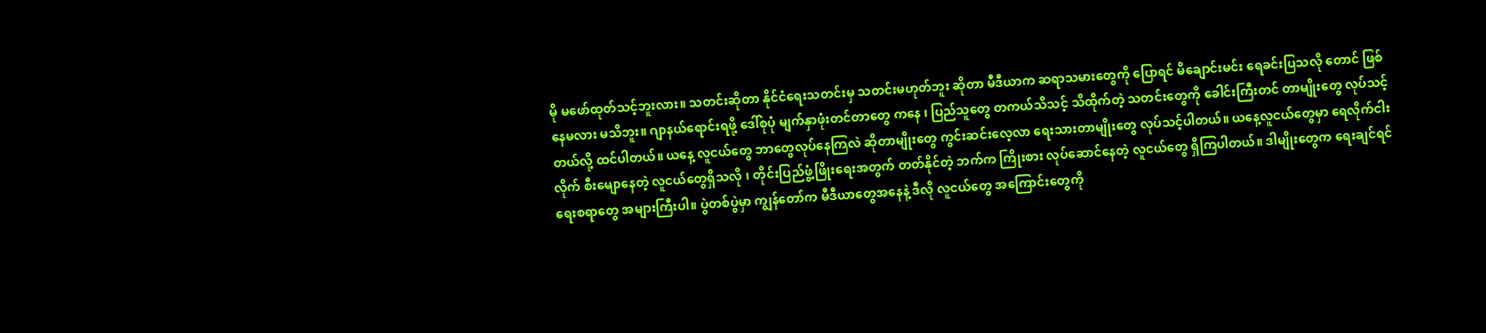မို မဖော်ထုတ်သင့်ဘူးလား။ သတင်းဆိုတာ နိုင်ငံရေးသတင်းမှ သတင်းမဟုတ်ဘူး ဆိုတာ မီဒီယာက ဆရာသမားတွေကို ပြောရင် မိချောင်းမင်း ရေခင်းပြသလို တောင် ဖြစ်နေမလား မသိဘူး။ ဂျာနယ်ရောင်းရဖို့ ဒေါ်စုပုံ မျက်နှာဖုံးတင်တာတွေ ကနေ ၊ ပြည်သူတွေ တကယ်သိသင့် သိထိုက်တဲ့ သတင်းတွေကို ခေါင်းကြီးတင် တာမျိုးတွေ လုပ်သင့်တယ်လို့ ထင်ပါတယ်။ ယနေ့ လူငယ်တွေ ဘာတွေလုပ်နေကြလဲ ဆိုတာမျိုးတွေ ကွင်းဆင်းလေ့လာ ရေးသားတာမျိုးတွေ လုပ်သင့်ပါတယ်။ ယနေ့လူငယ်တွေမှာ ရေလိုက်ငါးလိုက် စီးမျောနေတဲ့ လူငယ်တွေရှိသလို ၊ တိုင်းပြည်ဖွံ့ဖြိုးရေးအတွက် တတ်နိုင်တဲ့ ဘက်က ကြိုးစား လုပ်ဆောင်နေတဲ့ လူငယ်တွေ ရှိကြပါတယ်။ ဒါမျိုးတွေက ရေးချင်ရင် ရေးစရာတွေ အများကြီးပါ။ ပွဲတစ်ပွဲမှာ ကျွန်တော်က မီဒီယာတွေအနေနဲ့ ဒီလို လူငယ်တွေ အကြောင်းတွေကို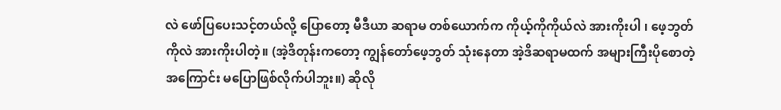လဲ ဖော်ပြပေးသင့်တယ်လို့ ပြောတော့ မီဒီယာ ဆရာမ တစ်ယောက်က ကိုယ့်ကိုကိုယ်လဲ အားကိုးပါ ၊ ဖေ့ဘွတ်ကိုလဲ အားကိုးပါတဲ့။ (အဲ့ဒိတုန်းကတော့ ကျွန်တော်ဖေ့ဘွတ် သုံးနေတာ အဲ့ဒိဆရာမထက် အများကြီးပိုစောတဲ့အကြောင်း မပြောဖြစ်လိုက်ပါဘူး။) ဆိုလို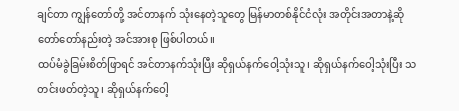ချင်တာ ကျွန်တော်တို့ အင်တာနက် သုံးနေတဲ့သူတွေ မြန်မာတစ်နိုင်ငံလုံး အတိုင်းအတာနဲ့ဆို တော်တော်နည်းတဲ့ အင်အားစု ဖြစ်ပါတယ်။
ထပ်မံခွဲခြမ်းစိတ်ဖြာရင် အင်တာနက်သုံးပြီး ဆိုရှယ်နက်ဝေါ့သုံးသူ၊ ဆိုရှယ်နက်ဝေါ့သုံးပြီး သတင်းဖတ်တဲ့သူ၊ ဆိုရှယ်နက်ဝေါ့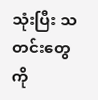သုံးပြီး သတင်းတွေကို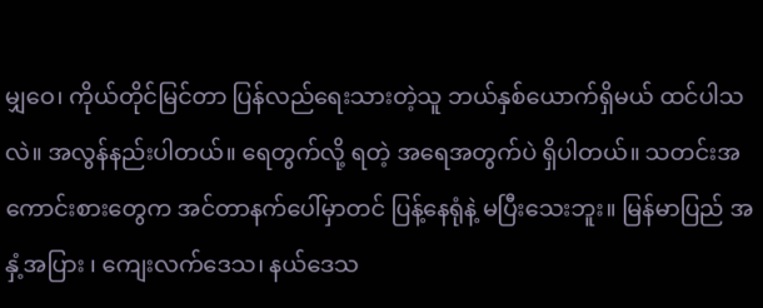မျှဝေ၊ ကိုယ်တိုင်မြင်တာ ပြန်လည်ရေးသားတဲ့သူ ဘယ်နှစ်ယောက်ရှိမယ် ထင်ပါသလဲ။ အလွန်နည်းပါတယ်။ ရေတွက်လို့ ရတဲ့ အရေအတွက်ပဲ ရှိပါတယ်။ သတင်းအကောင်းစားတွေက အင်တာနက်ပေါ်မှာတင် ပြန့်နေရုံနဲ့ မပြီးသေးဘူး။ မြန်မာပြည် အနှံ့အပြား ၊ ကျေးလက်ဒေသ၊ နယ်ဒေသ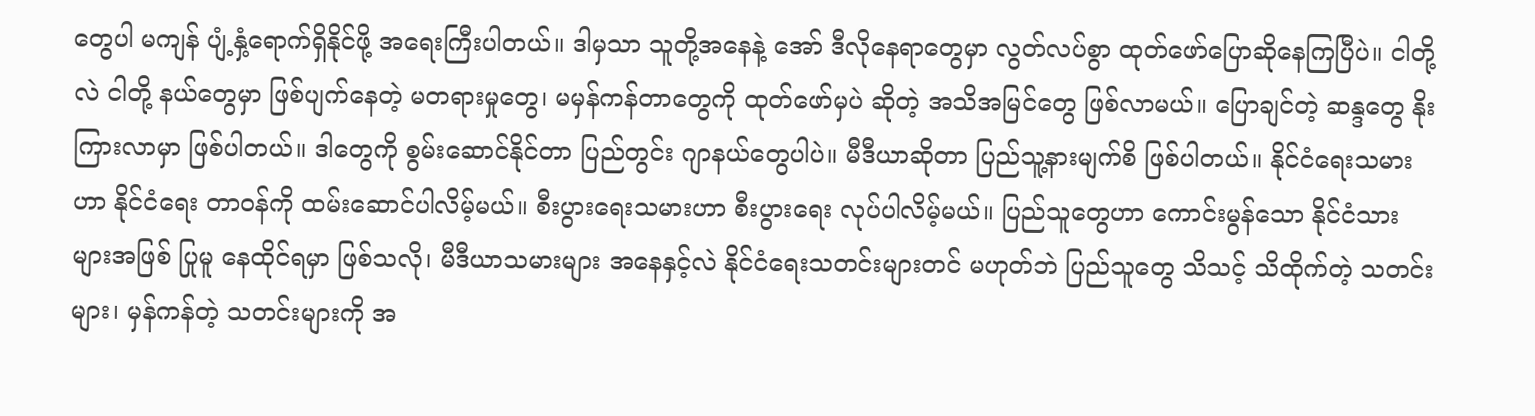တွေပါ မကျန် ပျံ့နှံ့ရောက်ရှိနိုင်ဖို့ အရေးကြီးပါတယ်။ ဒါမှသာ သူတို့အနေနဲ့ အော် ဒီလိုနေရာတွေမှာ လွတ်လပ်စွာ ထုတ်ဖော်ပြောဆိုနေကြပြီပဲ။ ငါတို့လဲ ငါတို့ နယ်တွေမှာ ဖြစ်ပျက်နေတဲ့ မတရားမှုတွေ၊ မမှန်ကန်တာတွေကို ထုတ်ဖော်မှပဲ ဆိုတဲ့ အသိအမြင်တွေ ဖြစ်လာမယ်။ ပြောချင်တဲ့ ဆန္ဒတွေ နိုးကြားလာမှာ ဖြစ်ပါတယ်။ ဒါတွေကို စွမ်းဆောင်နိုင်တာ ပြည်တွင်း ဂျာနယ်တွေပါပဲ။ မီဒီယာဆိုတာ ပြည်သူ့နားမျက်စိ ဖြစ်ပါတယ်။ နိုင်ငံရေးသမားဟာ နိုင်ငံရေး တာဝန်ကို ထမ်းဆောင်ပါလိမ့်မယ်။ စီးပွားရေးသမားဟာ စီးပွားရေး လုပ်ပါလိမ့်မယ်။ ပြည်သူတွေဟာ ကောင်းမွန်သော နိုင်ငံသားများအဖြစ် ပြုမူ နေထိုင်ရမှာ ဖြစ်သလို၊ မီဒီယာသမားများ အနေနှင့်လဲ နိုင်ငံရေးသတင်းများတင် မဟုတ်ဘဲ ပြည်သူတွေ သိသင့် သိထိုက်တဲ့ သတင်းများ၊ မှန်ကန်တဲ့ သတင်းများကို အ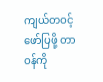ကျယ်တဝင့် ဖော်ပြဖို့ တာဝန်ကို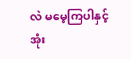လဲ မမေ့ကြပါနှင့်အုံး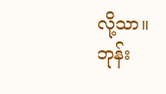လို့သာ။
ဘုန်း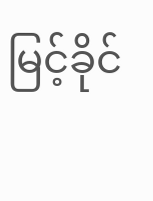မြင့်ခိုင်